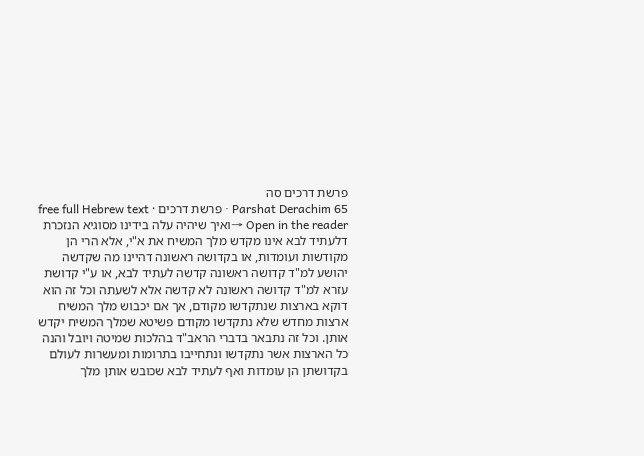פרשת דרכים סה
Parshat Derachim 65 · פרשת דרכים · free full Hebrew text
Open in the reader →ואיך שיהיה עלה בידינו מסוגיא הנזכרת דלעתיד לבא אינו מקדש מלך המשיח את א"י, אלא הרי הן מקודשות ועומדות, או בקדושה ראשונה דהיינו מה שקדשה יהושע למ"ד קדושה ראשונה קדשה לעתיד לבא, או ע"י קדושת עזרא למ"ד קדושה ראשונה לא קדשה אלא לשעתה וכל זה הוא דוקא בארצות שנתקדשו מקודם, אך אם יכבוש מלך המשיח ארצות מחדש שלא נתקדשו מקודם פשיטא שמלך המשיח יקדש אותן. וכל זה נתבאר בדברי הראב"ד בהלכות שמיטה ויובל והנה כל הארצות אשר נתקדשו ונתחייבו בתרומות ומעשרות לעולם בקדושתן הן עומדות ואף לעתיד לבא שכובש אותן מלך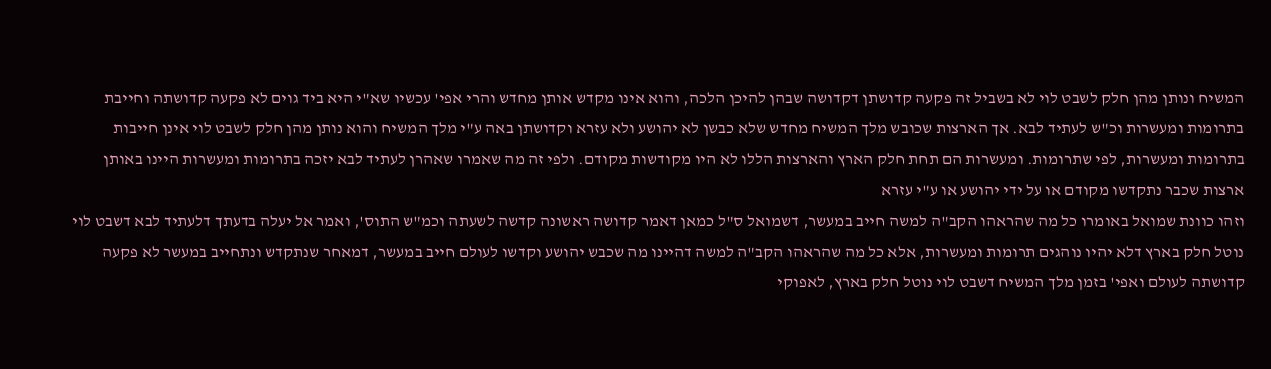המשיח ונותן מהן חלק לשבט לוי לא בשביל זה פקעה קדושתן דקדושה שבהן להיכן הלכה, והוא אינו מקדש אותן מחדש והרי אפי' עכשיו שא"י היא ביד גוים לא פקעה קדושתה וחייבת בתרומות ומעשרות וכ"ש לעתיד לבא. אך הארצות שכובש מלך המשיח מחדש שלא כבשן לא יהושע ולא עזרא וקדושתן באה ע"י מלך המשיח והוא נותן מהן חלק לשבט לוי אינן חייבות בתרומות ומעשרות, לפי שתרומות. ומעשרות הם תחת חלק הארץ והארצות הללו לא היו מקודשות מקודם. ולפי זה מה שאמרו שאהרן לעתיד לבא יזכה בתרומות ומעשרות היינו באותן ארצות שכבר נתקדשו מקודם או על ידי יהושע או ע"י עזרא
וזהו כוונת שמואל באומרו כל מה שהראהו הקב"ה למשה חייב במעשר, דשמואל ס"ל כמאן דאמר קדושה ראשונה קדשה לשעתה וכמ"ש התוס', ואמר אל יעלה בדעתך דלעתיד לבא דשבט לוי נוטל חלק בארץ דלא יהיו נוהגים תרומות ומעשרות, אלא כל מה שהראהו הקב"ה למשה דהיינו מה שכבש יהושע וקדשו לעולם חייב במעשר, דמאחר שנתקדש ונתחייב במעשר לא פקעה קדושתה לעולם ואפי' בזמן מלך המשיח דשבט לוי נוטל חלק בארץ, לאפוקי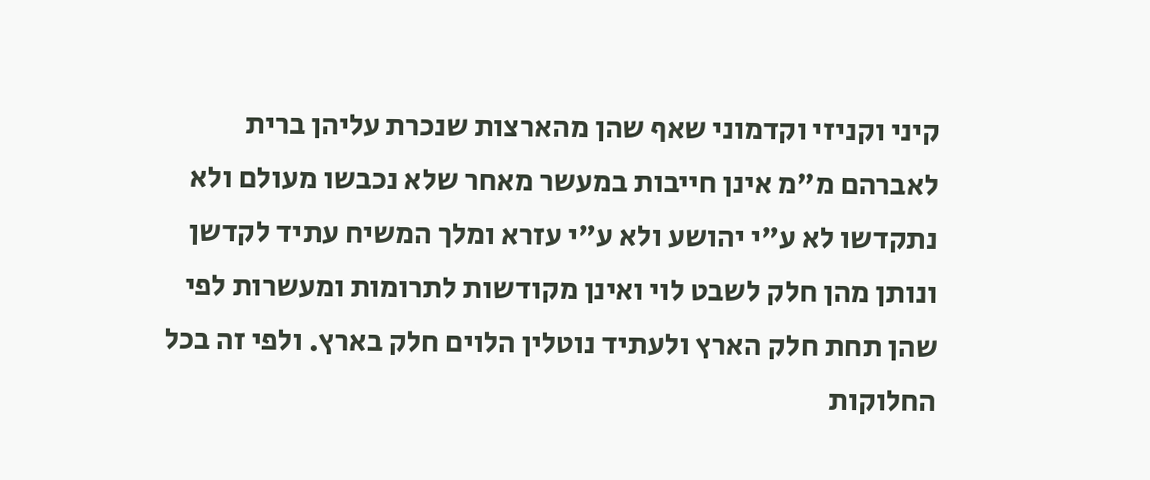קיני וקניזי וקדמוני שאף שהן מהארצות שנכרת עליהן ברית לאברהם מ"מ אינן חייבות במעשר מאחר שלא נכבשו מעולם ולא נתקדשו לא ע"י יהושע ולא ע"י עזרא ומלך המשיח עתיד לקדשן ונותן מהן חלק לשבט לוי ואינן מקודשות לתרומות ומעשרות לפי שהן תחת חלק הארץ ולעתיד נוטלין הלוים חלק בארץ. ולפי זה בכל החלוקות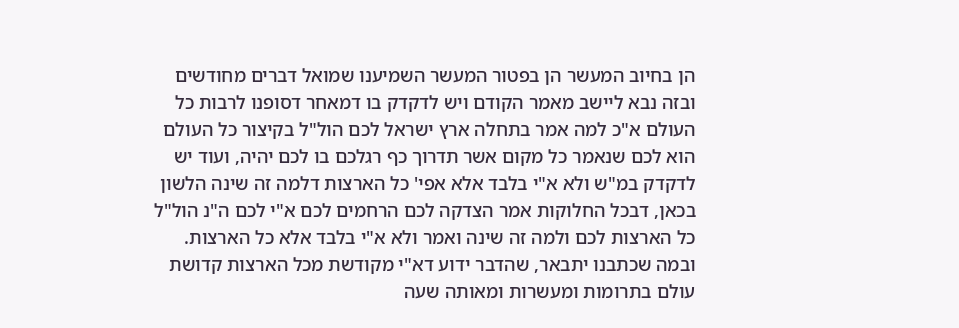הן בחיוב המעשר הן בפטור המעשר השמיענו שמואל דברים מחודשים
ובזה נבא ליישב מאמר הקודם ויש לדקדק בו דמאחר דסופנו לרבות כל העולם א"כ למה אמר בתחלה ארץ ישראל לכם הול"ל בקיצור כל העולם הוא לכם שנאמר כל מקום אשר תדרוך כף רגלכם בו לכם יהיה, ועוד יש לדקדק במ"ש ולא א"י בלבד אלא אפי' כל הארצות דלמה זה שינה הלשון בכאן, דבכל החלוקות אמר הצדקה לכם הרחמים לכם א"י לכם ה"נ הול"ל כל הארצות לכם ולמה זה שינה ואמר ולא א"י בלבד אלא כל הארצות. ובמה שכתבנו יתבאר, שהדבר ידוע דא"י מקודשת מכל הארצות קדושת עולם בתרומות ומעשרות ומאותה שעה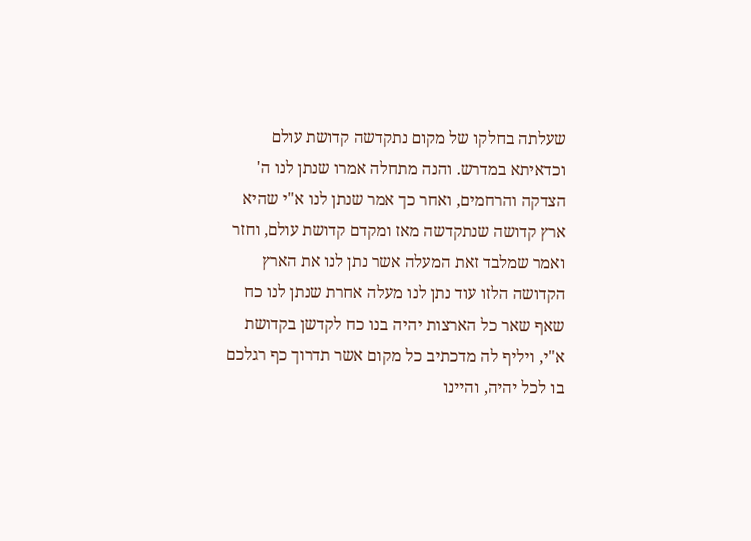שעלתה בחלקו של מקום נתקדשה קדושת עולם וכדאיתא במדרש. והנה מתחלה אמרו שנתן לנו ה' הצדקה והרחמים, ואחר כך אמר שנתן לנו א"י שהיא ארץ קדושה שנתקדשה מאז ומקדם קדושת עולם, וחזר ואמר שמלבד זאת המעלה אשר נתן לנו את הארץ הקדושה הלזו עוד נתן לנו מעלה אחרת שנתן לנו כח שאף שאר כל הארצות יהיה בנו כח לקדשן בקדושת א"י, ויליף לה מדכתיב כל מקום אשר תדרוך כף רגלכם בו לכל יהיה, והיינו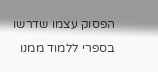הפסוק עצמו שדרשו בספרי ללמוד ממנו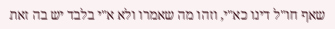שאף חו"ל דינו כא"י, וזהו מה שאמרו ולא א"י בלבד יש בה זאת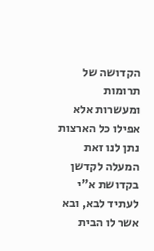הקדושה של תרומות ומעשרות אלא אפילו כל הארצות נתן לנו זאת המעלה לקדשן בקדושת א"י לעתיד לבא, ובא אשר לו הבית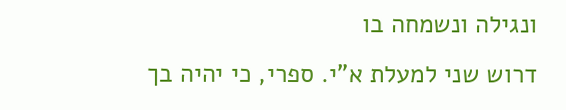ונגילה ונשמחה בו
דרוש שני למעלת א"י. ספרי, כי יהיה בך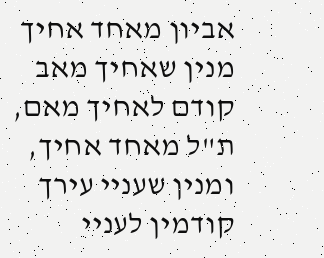אביון מאחד אחיך מנין שאחיך מאב קודם לאחיך מאם, ת"ל מאחד אחיך, ומנין שעניי עירך קודמין לעניי